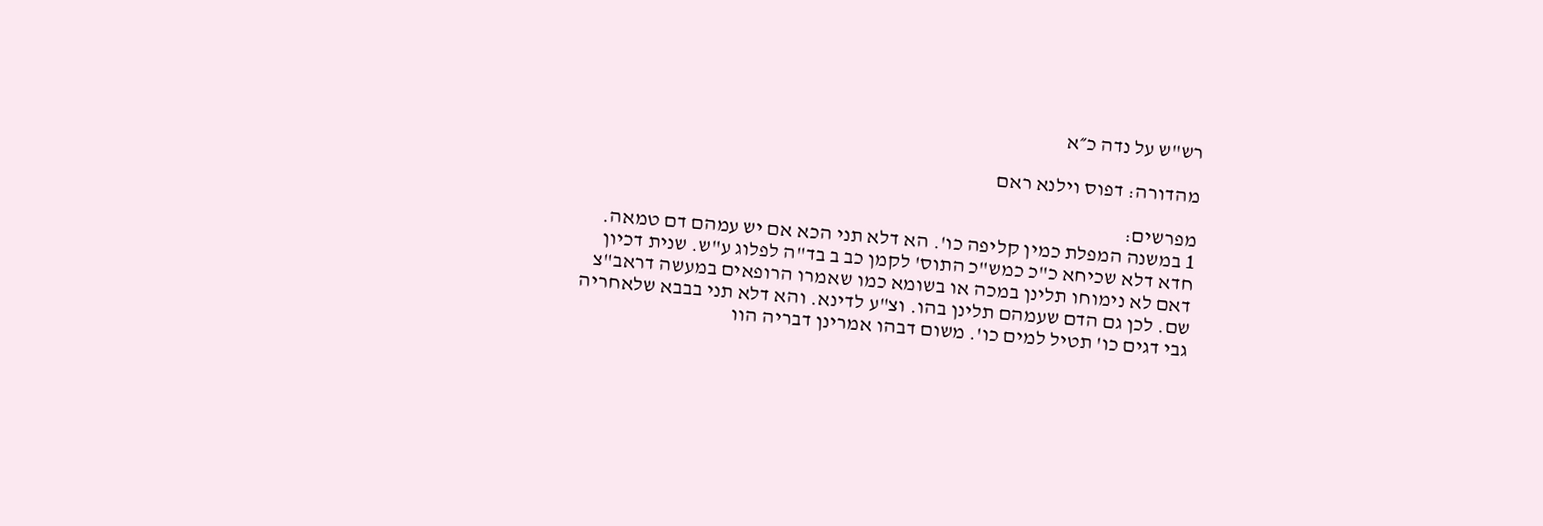רש"ש על נדה כ״א

מהדורה: דפוס וילנא ראם

מפרשים:
1 במשנה המפלת כמין קליפה כו'. הא דלא תני הכא אם יש עמהם דם טמאה. חדא דלא שכיחא כ"כ כמש"כ התוס' לקמן כב ב בד"ה לפלוג ע"ש. שנית דכיון דאם לא נימוחו תלינן במכה או בשומא כמו שאמרו הרופאים במעשה דראב"צ שם. לכן גם הדם שעמהם תלינן בהו. וצ"ע לדינא. והא דלא תני בבבא שלאחריה גבי דגים כו' תטיל למים כו'. משום דבהו אמרינן דבריה הוו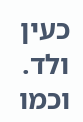כעין ולד. וכמו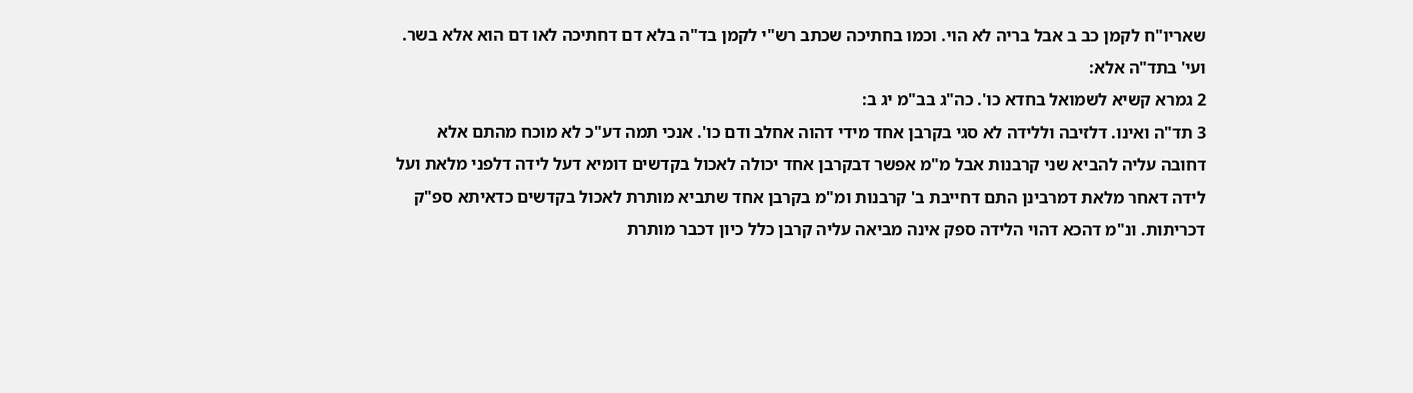שאריו"ח לקמן כב ב אבל בריה לא הוי. וכמו בחתיכה שכתב רש"י לקמן בד"ה בלא דם דחתיכה לאו דם הוא אלא בשר. ועי' בתד"ה אלא:
2 גמרא קשיא לשמואל בחדא כו'. כה"ג בב"מ יג ב:
3 תד"ה ואינו. דלזיבה וללידה לא סגי בקרבן אחד מידי דהוה אחלב ודם כו'. אנכי תמה דע"כ לא מוכח מהתם אלא דחובה עליה להביא שני קרבנות אבל מ"מ אפשר דבקרבן אחד יכולה לאכול בקדשים דומיא דעל לידה דלפני מלאת ועל לידה דאחר מלאת דמרבינן התם דחייבת ב' קרבנות ומ"מ בקרבן אחד שתביא מותרת לאכול בקדשים כדאיתא ספ"ק דכריתות. ונ"מ דהכא דהוי הלידה ספק אינה מביאה עליה קרבן כלל כיון דכבר מותרת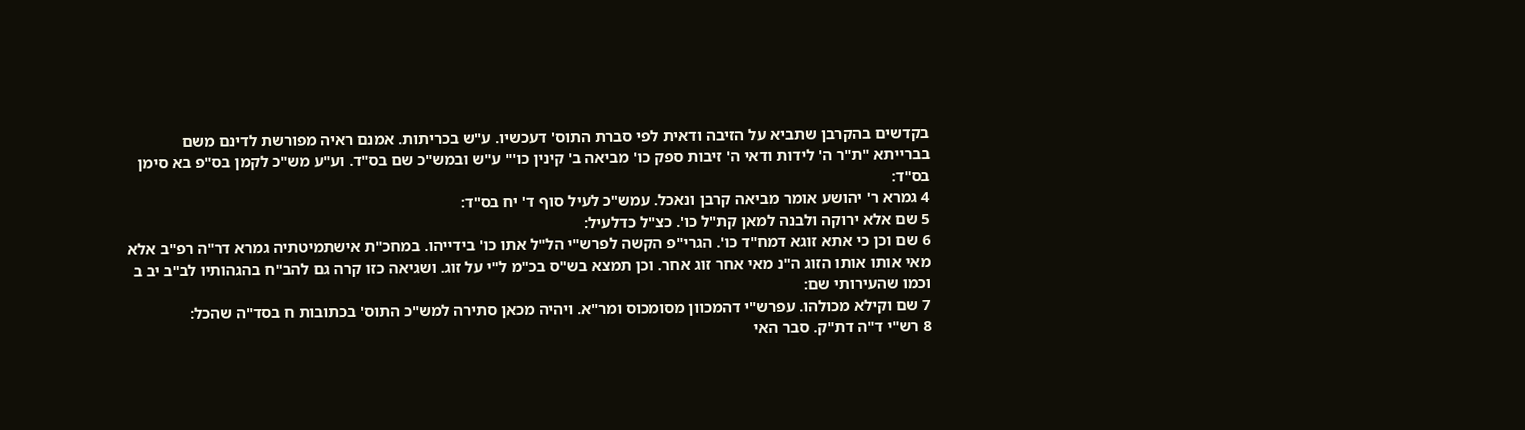בקדשים בהקרבן שתביא על הזיבה ודאית לפי סברת התוס' דעכשיו. ע"ש בכריתות. אמנם ראיה מפורשת לדינם משם בברייתא "ת"ר ה' לידות ודאי ה' זיבות ספק כו' מביאה ב' קינין כו'" ע"ש ובמש"כ שם בס"ד. וע"ע מש"כ לקמן בס"פ בא סימן בס"ד:
4 גמרא ר' יהושע אומר מביאה קרבן ונאכל. עמש"כ לעיל סוף ד' יח בס"ד:
5 שם אלא ירוקה ולבנה למאן קת"ל כו'. כצ"ל כדלעיל:
6 שם וכן כי אתא זוגא דמח"ד כו'. הגרי"פ הקשה לפרש"י הל"ל אתו כו' בידייהו. במחכ"ת אישתמיטתיה גמרא דר"ה רפ"ב אלא מאי אותו אותו הזוג ה"נ מאי אחר זוג אחר. וכן תמצא בש"ס בכ"מ ל"י על זוג. ושגיאה כזו קרה גם להב"ח בהגהותיו לב"ב יב ב וכמו שהעירותי שם:
7 שם וקילא מכולהו. עפרש"י דהמכוון מסומכוס ומר"א. ויהיה מכאן סתירה למש"כ התוס' בכתובות ח בסד"ה שהכל:
8 רש"י ד"ה דת"ק. סבר האי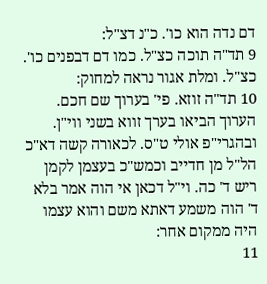דם נדה הוא כו'. כ"נ דצ"ל:
9 תד"ה תוכה כצ"ל. כמו דם דבפנים כו'. כצ"ל. ומלת אגור נראה למחוק:
10 תד"ה זוזא. פי' בערוך שם חכם. הערוך הביאו בערך זווא בשני ווי"ן. ובהגרי"פ אולי ט"ס. לכאורה קשה דא"כ הל"ל מן חדייב וכמש"כ בעצמן לקמן ריש ד' כה. וי"ל דכאן אי הוה אמר בלא ד' הוה משמע דאתא משם והוא עצמו היה ממקום אחר:
11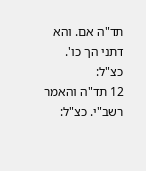תד"ה אם. והא דתני הך כו'. כצ"ל:
12 תד"ה והאמר רשב"י. כצ"ל: